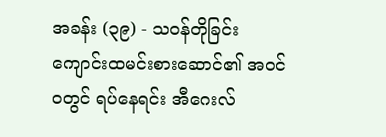အခန်း (၃၉) - သဝန်တိုခြင်း
ကျောင်းထမင်းစားဆောင်၏ အဝင်ဝတွင် ရပ်နေရင်း အီဂေးလ်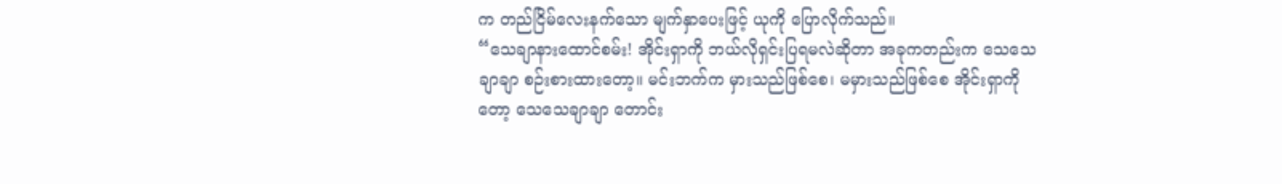က တည်ငြိမ်လေးနက်သော မျက်နှာပေးဖြင့် ယုကို ပြောလိုက်သည်။
“သေချာနားထောင်စမ်း! အိုင်းရှာကို ဘယ်လိုရှင်းပြရမလဲဆိုတာ အခုကတည်းက သေသေချာချာ စဉ်းစားထားတော့။ မင်းဘက်က မှားသည်ဖြစ်စေ၊ မမှားသည်ဖြစ်စေ အိုင်းရှာကိုတော့ သေသေချာချာ တောင်း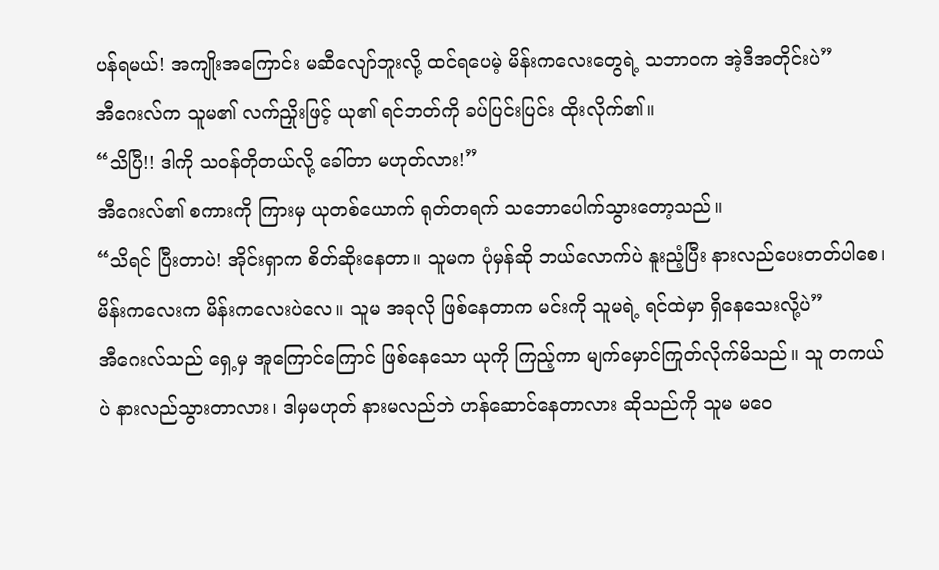ပန်ရမယ်! အကျိုးအကြောင်း မဆီလျော်ဘူးလို့ ထင်ရပေမဲ့ မိန်းကလေးတွေရဲ့ သဘာဝက အဲ့ဒီအတိုင်းပဲ”
အီဂေးလ်က သူမ၏ လက်ညှိုးဖြင့် ယု၏ ရင်ဘတ်ကို ခပ်ပြင်းပြင်း ထိုးလိုက်၏။
“သိပြီ!! ဒါကို သဝန်တိုတယ်လို့ ခေါ်တာ မဟုတ်လား!”
အီဂေးလ်၏ စကားကို ကြားမှ ယုတစ်ယောက် ရုတ်တရက် သဘောပေါက်သွားတော့သည်။
“သိရင် ပြီးတာပဲ! အိုင်းရှာက စိတ်ဆိုးနေတာ။ သူမက ပုံမှန်ဆို ဘယ်လောက်ပဲ နူးညံ့ပြီး နားလည်ပေးတတ်ပါစေ၊ မိန်းကလေးက မိန်းကလေးပဲလေ။ သူမ အခုလို ဖြစ်နေတာက မင်းကို သူမရဲ့ ရင်ထဲမှာ ရှိနေသေးလို့ပဲ”
အီဂေးလ်သည် ရှေ့မှ အူကြောင်ကြောင် ဖြစ်နေသော ယုကို ကြည့်ကာ မျက်မှောင်ကြုတ်လိုက်မိသည်။ သူ တကယ်ပဲ နားလည်သွားတာလား၊ ဒါမှမဟုတ် နားမလည်ဘဲ ဟန်ဆောင်နေတာလား ဆိုသည်ကို သူမ မဝေ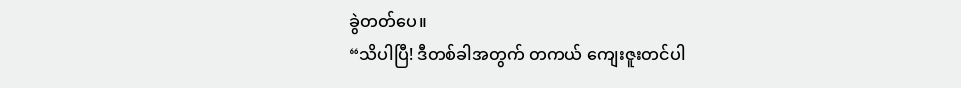ခွဲတတ်ပေ။
“သိပါပြီ! ဒီတစ်ခါအတွက် တကယ် ကျေးဇူးတင်ပါ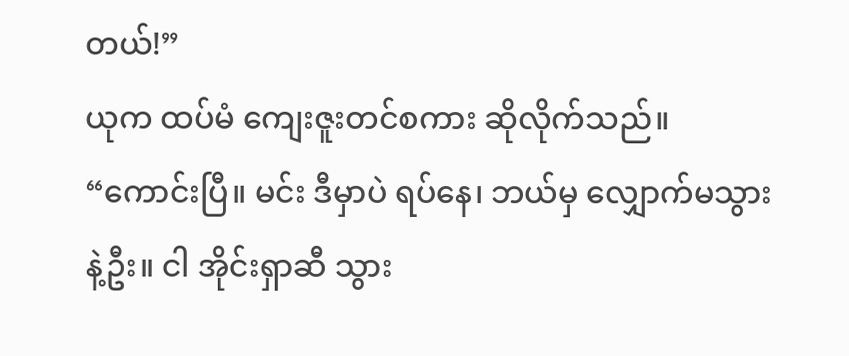တယ်!”
ယုက ထပ်မံ ကျေးဇူးတင်စကား ဆိုလိုက်သည်။
“ကောင်းပြီ။ မင်း ဒီမှာပဲ ရပ်နေ၊ ဘယ်မှ လျှောက်မသွားနဲ့ဦး။ ငါ အိုင်းရှာဆီ သွား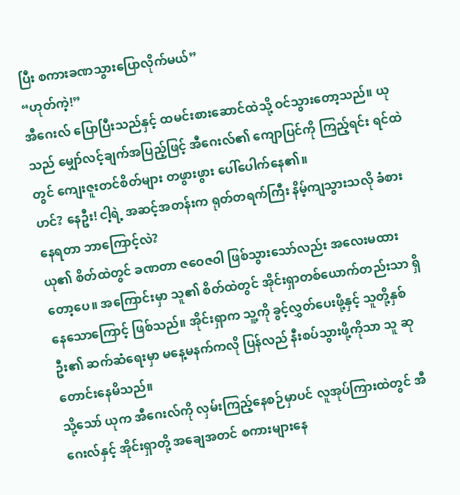ပြီး စကားခဏသွားပြောလိုက်မယ်”
“ဟုတ်ကဲ့!”
အီဂေးလ် ပြောပြီးသည်နှင့် ထမင်းစားဆောင်ထဲသို့ ဝင်သွားတော့သည်။ ယုသည် မျှော်လင့်ချက်အပြည့်ဖြင့် အီဂေးလ်၏ ကျောပြင်ကို ကြည့်ရင်း ရင်ထဲတွင် ကျေးဇူးတင်စိတ်များ တဖွားဖွား ပေါ်ပေါက်နေ၏။
ဟင်? နေဦး! ငါ့ရဲ့ အဆင့်အတန်းက ရုတ်တရက်ကြီး နိမ့်ကျသွားသလို ခံစားနေရတာ ဘာကြောင့်လဲ?
ယု၏ စိတ်ထဲတွင် ခဏတာ ဇဝေဇဝါ ဖြစ်သွားသော်လည်း အလေးမထားတော့ပေ။ အကြောင်းမှာ သူ၏ စိတ်ထဲတွင် အိုင်းရှာတစ်ယောက်တည်းသာ ရှိနေသောကြောင့် ဖြစ်သည်။ အိုင်းရှာက သူ့ကို ခွင့်လွှတ်ပေးဖို့နှင့် သူတို့နှစ်ဦး၏ ဆက်ဆံရေးမှာ မနေ့မနက်ကလို ပြန်လည် နီးစပ်သွားဖို့ကိုသာ သူ ဆုတောင်းနေမိသည်။
သို့သော် ယုက အီဂေးလ်ကို လှမ်းကြည့်နေစဉ်မှာပင် လူအုပ်ကြားထဲတွင် အီဂေးလ်နှင့် အိုင်းရှာတို့ အချေအတင် စကားများနေ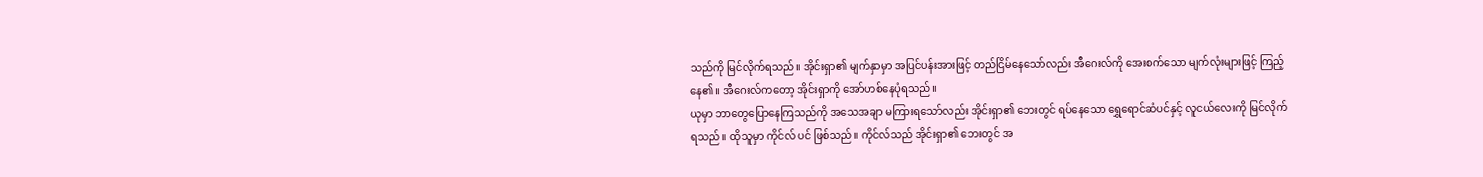သည်ကို မြင်လိုက်ရသည်။ အိုင်းရှာ၏ မျက်နှာမှာ အပြင်ပန်းအားဖြင့် တည်ငြိမ်နေသော်လည်း အီဂေးလ်ကို အေးစက်သော မျက်လုံးများဖြင့် ကြည့်နေ၏။ အီဂေးလ်ကတော့ အိုင်းရှာကို အော်ဟစ်နေပုံရသည်။
ယုမှာ ဘာတွေပြောနေကြသည်ကို အသေအချာ မကြားရသော်လည်း အိုင်းရှာ၏ ဘေးတွင် ရပ်နေသော ရွှေရောင်ဆံပင်နှင့် လူငယ်လေးကို မြင်လိုက်ရသည်။ ထိုသူမှာ ကိုင်လ် ပင် ဖြစ်သည်။ ကိုင်လ်သည် အိုင်းရှာ၏ ဘေးတွင် အ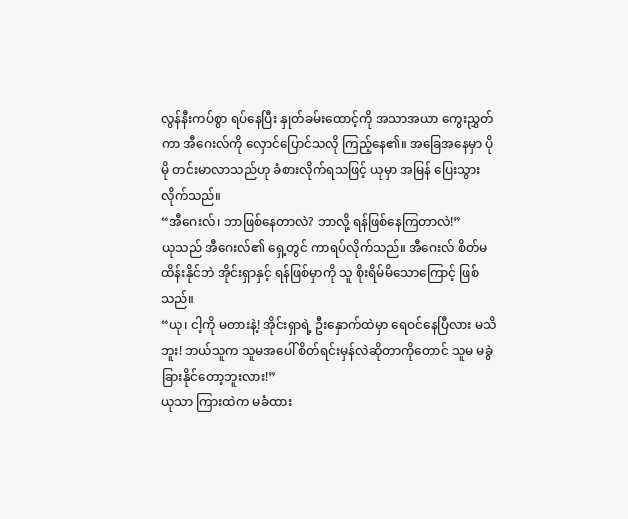လွန်နီးကပ်စွာ ရပ်နေပြီး နှုတ်ခမ်းထောင့်ကို အသာအယာ ကွေးညွှတ်ကာ အီဂေးလ်ကို လှောင်ပြောင်သလို ကြည့်နေ၏။ အခြေအနေမှာ ပိုမို တင်းမာလာသည်ဟု ခံစားလိုက်ရသဖြင့် ယုမှာ အမြန် ပြေးသွားလိုက်သည်။
“အီဂေးလ်၊ ဘာဖြစ်နေတာလဲ? ဘာလို့ ရန်ဖြစ်နေကြတာလဲ!”
ယုသည် အီဂေးလ်၏ ရှေ့တွင် ကာရပ်လိုက်သည်။ အီဂေးလ် စိတ်မထိန်းနိုင်ဘဲ အိုင်းရှာနှင့် ရန်ဖြစ်မှာကို သူ စိုးရိမ်မိသောကြောင့် ဖြစ်သည်။
“ယု၊ ငါ့ကို မတားနဲ့! အိုင်းရှာရဲ့ ဦးနှောက်ထဲမှာ ရေဝင်နေပြီလား မသိဘူး! ဘယ်သူက သူမအပေါ် စိတ်ရင်းမှန်လဲဆိုတာကိုတောင် သူမ မခွဲခြားနိုင်တော့ဘူးလား!”
ယုသာ ကြားထဲက မခံထား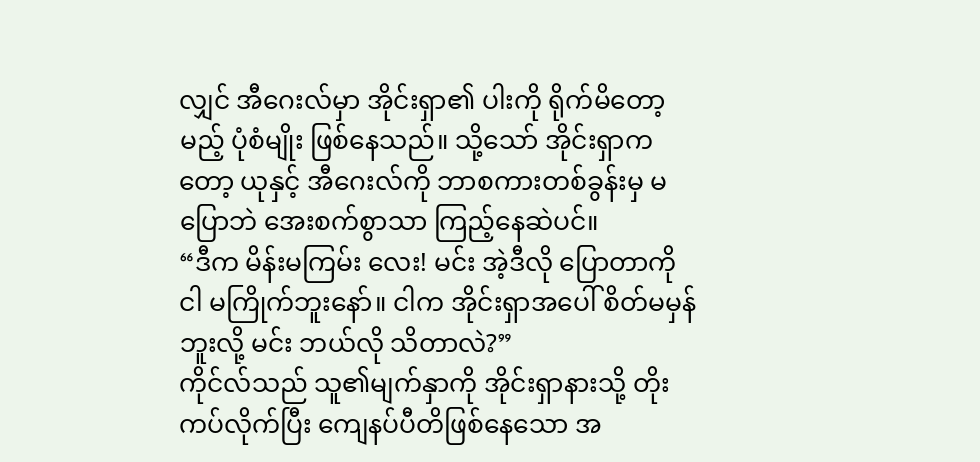လျှင် အီဂေးလ်မှာ အိုင်းရှာ၏ ပါးကို ရိုက်မိတော့မည့် ပုံစံမျိုး ဖြစ်နေသည်။ သို့သော် အိုင်းရှာကတော့ ယုနှင့် အီဂေးလ်ကို ဘာစကားတစ်ခွန်းမှ မပြောဘဲ အေးစက်စွာသာ ကြည့်နေဆဲပင်။
“ဒီက မိန်းမကြမ်း လေး! မင်း အဲ့ဒီလို ပြောတာကို ငါ မကြိုက်ဘူးနော်။ ငါက အိုင်းရှာအပေါ် စိတ်မမှန်ဘူးလို့ မင်း ဘယ်လို သိတာလဲ?”
ကိုင်လ်သည် သူ၏မျက်နှာကို အိုင်းရှာနားသို့ တိုးကပ်လိုက်ပြီး ကျေနပ်ပီတိဖြစ်နေသော အ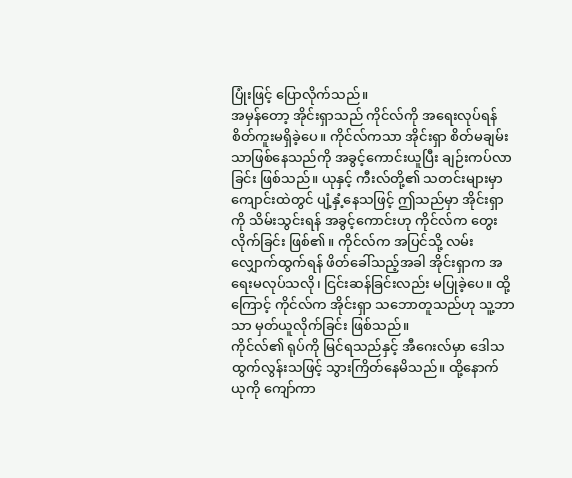ပြုံးဖြင့် ပြောလိုက်သည်။
အမှန်တော့ အိုင်းရှာသည် ကိုင်လ်ကို အရေးလုပ်ရန် စိတ်ကူးမရှိခဲ့ပေ။ ကိုင်လ်ကသာ အိုင်းရှာ စိတ်မချမ်းသာဖြစ်နေသည်ကို အခွင့်ကောင်းယူပြီး ချဉ်းကပ်လာခြင်း ဖြစ်သည်။ ယုနှင့် ကီးလ်တို့၏ သတင်းများမှာ ကျောင်းထဲတွင် ပျံ့နှံ့နေသဖြင့် ဤသည်မှာ အိုင်းရှာကို သိမ်းသွင်းရန် အခွင့်ကောင်းဟု ကိုင်လ်က တွေးလိုက်ခြင်း ဖြစ်၏။ ကိုင်လ်က အပြင်သို့ လမ်းလျှောက်ထွက်ရန် ဖိတ်ခေါ်သည့်အခါ အိုင်းရှာက အရေးမလုပ်သလို၊ ငြင်းဆန်ခြင်းလည်း မပြုခဲ့ပေ။ ထို့ကြောင့် ကိုင်လ်က အိုင်းရှာ သဘောတူသည်ဟု သူ့ဘာသာ မှတ်ယူလိုက်ခြင်း ဖြစ်သည်။
ကိုင်လ်၏ ရုပ်ကို မြင်ရသည်နှင့် အီဂေးလ်မှာ ဒေါသထွက်လွန်းသဖြင့် သွားကြိတ်နေမိသည်။ ထို့နောက် ယုကို ကျော်ကာ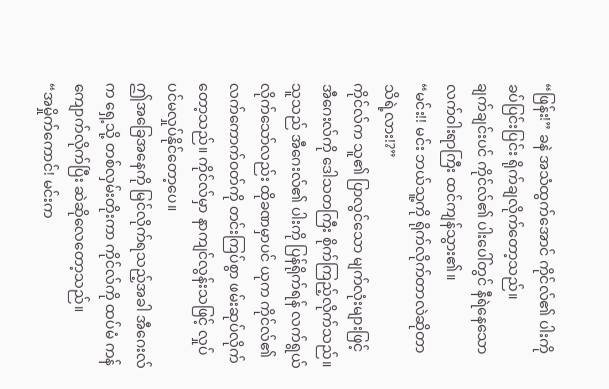“ဖြန်း!” ခနဲ အသံထွက်အောင် ကိုင်လ်၏ ပါးကို ခပ်ပြင်းပြင်း ရိုက်ချလိုက်တော့သည်။
ချက်ချင်းပင် ကိုင်လ်၏ ပါးပေါ်တွင် နီရဲနေသော လက်ဝါးရာကြီး ထင်ကျန်သွား၏။
“မင်း!! မင်း ဘယ်သူ့ကို ရိုက်လိုက်တာလဲဆိုတာ သိရဲ့လား!?”
ကိုင်လ်က သူ၏ ပြာလွင်သော မျက်လုံးများဖြင့် အီဂေးလ်ကို ဒေါသတကြီး စိုက်ကြည့်လိုက်သည်။ သူသည် အီဂေးလ်၏ ပါးကို ပြန်ရိုက်ရန် လက်ရွယ်လိုက်သော်လည်း ထိုခဏမှာပင် ယုက ကိုင်လ်၏ လက်ကောက်ဝတ်ကို တင်းကြပ်စွာ ဖမ်းဆုပ်လိုက်တော့သည်။ ကိုင်လ်မှာ နာကျင်လွန်းသဖြင့် လှုပ်ပင်မလှုပ်နိုင်တော့ပေ။
ဤအခြေအနေကို မြင်လိုက်ရသည့်အခါ အီဂေးလ်က ရှေ့သို့ တစ်လှမ်းတိုးကာ ကိုင်လ်ကို ထပ်မံ ကန်ကျောက်လိုက်ပြီး ဆဲဆိုလေတော့သည်။
“အမှိုက်ကောင်! မင်းက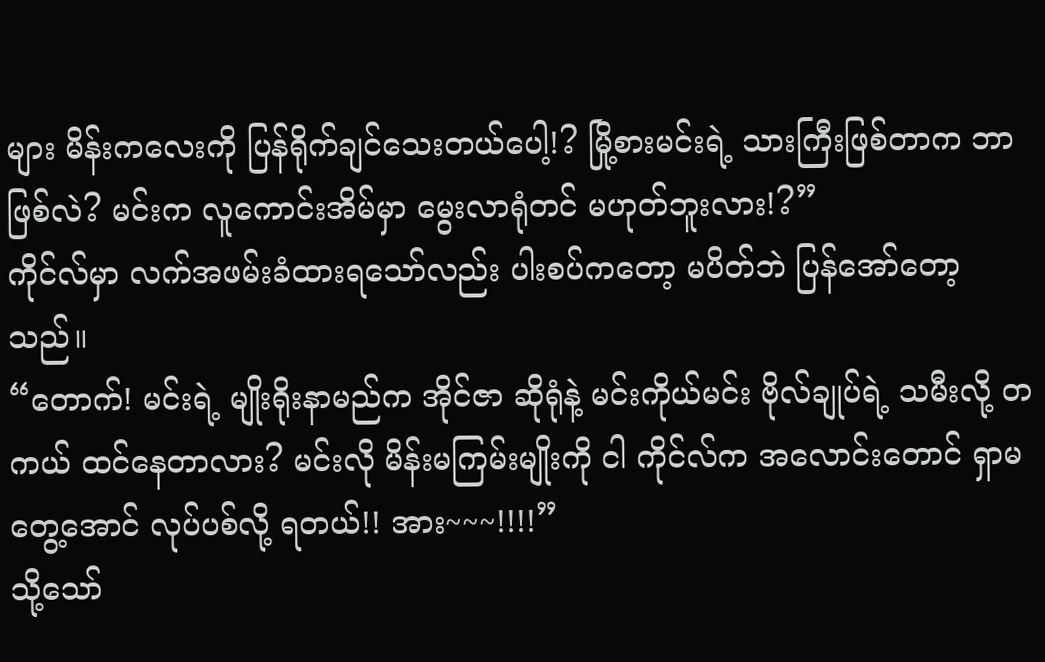များ မိန်းကလေးကို ပြန်ရိုက်ချင်သေးတယ်ပေါ့!? မြို့စားမင်းရဲ့ သားကြီးဖြစ်တာက ဘာဖြစ်လဲ? မင်းက လူကောင်းအိမ်မှာ မွေးလာရုံတင် မဟုတ်ဘူးလား!?”
ကိုင်လ်မှာ လက်အဖမ်းခံထားရသော်လည်း ပါးစပ်ကတော့ မပိတ်ဘဲ ပြန်အော်တော့သည်။
“တောက်! မင်းရဲ့ မျိုးရိုးနာမည်က အိုင်ဇာ ဆိုရုံနဲ့ မင်းကိုယ်မင်း ဗိုလ်ချုပ်ရဲ့ သမီးလို့ တကယ် ထင်နေတာလား? မင်းလို မိန်းမကြမ်းမျိုးကို ငါ ကိုင်လ်က အလောင်းတောင် ရှာမတွေ့အောင် လုပ်ပစ်လို့ ရတယ်!! အား~~~!!!!”
သို့သော်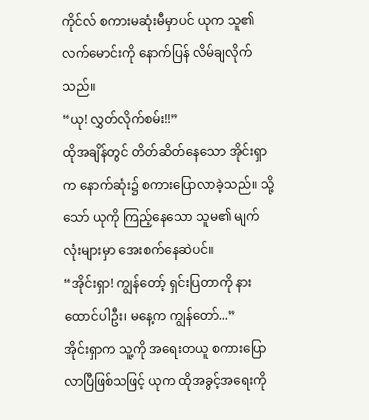ကိုင်လ် စကားမဆုံးမီမှာပင် ယုက သူ၏လက်မောင်းကို နောက်ပြန် လိမ်ချလိုက်သည်။
“ယု! လွှတ်လိုက်စမ်း!!”
ထိုအချိန်တွင် တိတ်ဆိတ်နေသော အိုင်းရှာက နောက်ဆုံး၌ စကားပြောလာခဲ့သည်။ သို့သော် ယုကို ကြည့်နေသော သူမ၏ မျက်လုံးများမှာ အေးစက်နေဆဲပင်။
“အိုင်းရှာ! ကျွန်တော့် ရှင်းပြတာကို နားထောင်ပါဦး၊ မနေ့က ကျွန်တော်...”
အိုင်းရှာက သူ့ကို အရေးတယူ စကားပြောလာပြီဖြစ်သဖြင့် ယုက ထိုအခွင့်အရေးကို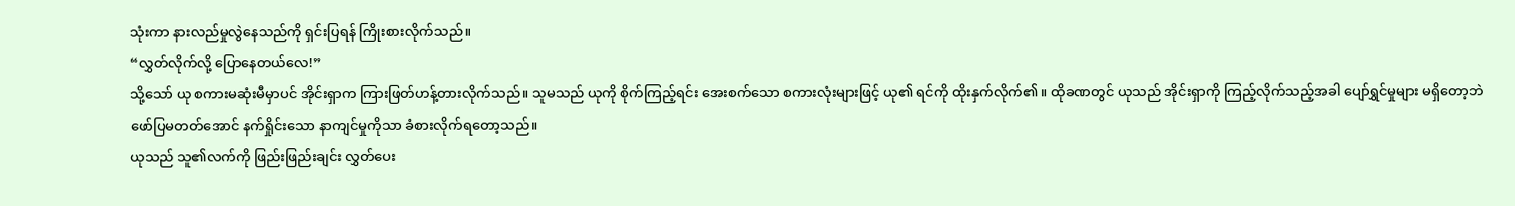သုံးကာ နားလည်မှုလွဲနေသည်ကို ရှင်းပြရန် ကြိုးစားလိုက်သည်။
“လွှတ်လိုက်လို့ ပြောနေတယ်လေ!”
သို့သော် ယု စကားမဆုံးမီမှာပင် အိုင်းရှာက ကြားဖြတ်ဟန့်တားလိုက်သည်။ သူမသည် ယုကို စိုက်ကြည့်ရင်း အေးစက်သော စကားလုံးများဖြင့် ယု၏ ရင်ကို ထိုးနှက်လိုက်၏။ ထိုခဏတွင် ယုသည် အိုင်းရှာကို ကြည့်လိုက်သည့်အခါ ပျော်ရွှင်မှုများ မရှိတော့ဘဲ ဖော်ပြမတတ်အောင် နက်ရှိုင်းသော နာကျင်မှုကိုသာ ခံစားလိုက်ရတော့သည်။
ယုသည် သူ၏လက်ကို ဖြည်းဖြည်းချင်း လွှတ်ပေး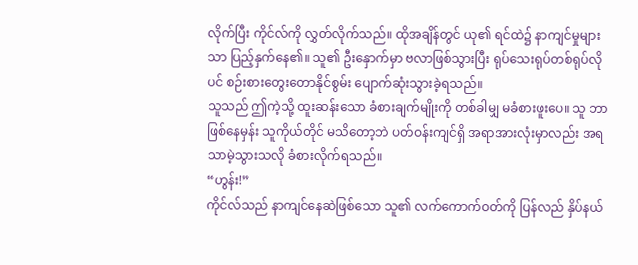လိုက်ပြီး ကိုင်လ်ကို လွှတ်လိုက်သည်။ ထိုအချိန်တွင် ယု၏ ရင်ထဲ၌ နာကျင်မှုများသာ ပြည့်နှက်နေ၏။ သူ၏ ဦးနှောက်မှာ ဗလာဖြစ်သွားပြီး ရုပ်သေးရုပ်တစ်ရုပ်လိုပင် စဉ်းစားတွေးတောနိုင်စွမ်း ပျောက်ဆုံးသွားခဲ့ရသည်။
သူသည် ဤကဲ့သို့ ထူးဆန်းသော ခံစားချက်မျိုးကို တစ်ခါမျှ မခံစားဖူးပေ။ သူ ဘာဖြစ်နေမှန်း သူကိုယ်တိုင် မသိတော့ဘဲ ပတ်ဝန်းကျင်ရှိ အရာအားလုံးမှာလည်း အရသာမဲ့သွားသလို ခံစားလိုက်ရသည်။
“ဟွန်း!”
ကိုင်လ်သည် နာကျင်နေဆဲဖြစ်သော သူ၏ လက်ကောက်ဝတ်ကို ပြန်လည် နှိပ်နယ်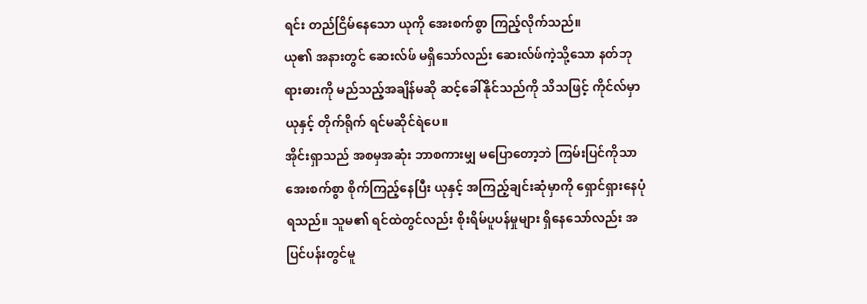ရင်း တည်ငြိမ်နေသော ယုကို အေးစက်စွာ ကြည့်လိုက်သည်။
ယု၏ အနားတွင် ဆေးလ်ဖ် မရှိသော်လည်း ဆေးလ်ဖ်ကဲ့သို့သော နတ်ဘုရားဓားကို မည်သည့်အချိန်မဆို ဆင့်ခေါ်နိုင်သည်ကို သိသဖြင့် ကိုင်လ်မှာ ယုနှင့် တိုက်ရိုက် ရင်မဆိုင်ရဲပေ။
အိုင်းရှာသည် အစမှအဆုံး ဘာစကားမျှ မပြောတော့ဘဲ ကြမ်းပြင်ကိုသာ အေးစက်စွာ စိုက်ကြည့်နေပြီး ယုနှင့် အကြည့်ချင်းဆုံမှာကို ရှောင်ရှားနေပုံရသည်။ သူမ၏ ရင်ထဲတွင်လည်း စိုးရိမ်ပူပန်မှုများ ရှိနေသော်လည်း အပြင်ပန်းတွင်မူ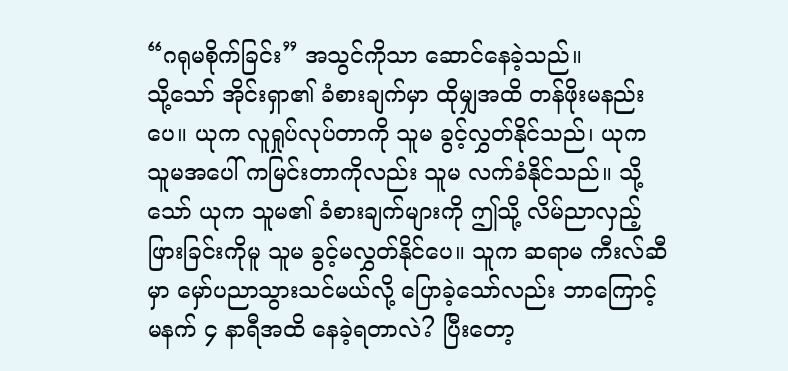“ဂရုမစိုက်ခြင်း” အသွင်ကိုသာ ဆောင်နေခဲ့သည်။
သို့သော် အိုင်းရှာ၏ ခံစားချက်မှာ ထိုမျှအထိ တန်ဖိုးမနည်းပေ။ ယုက လူရှုပ်လုပ်တာကို သူမ ခွင့်လွှတ်နိုင်သည်၊ ယုက သူမအပေါ် ကမြင်းတာကိုလည်း သူမ လက်ခံနိုင်သည်။ သို့သော် ယုက သူမ၏ ခံစားချက်များကို ဤသို့ လိမ်ညာလှည့်ဖြားခြင်းကိုမူ သူမ ခွင့်မလွှတ်နိုင်ပေ။ သူက ဆရာမ ကီးလ်ဆီမှာ မှော်ပညာသွားသင်မယ်လို့ ပြောခဲ့သော်လည်း ဘာကြောင့် မနက် ၄ နာရီအထိ နေခဲ့ရတာလဲ? ပြီးတော့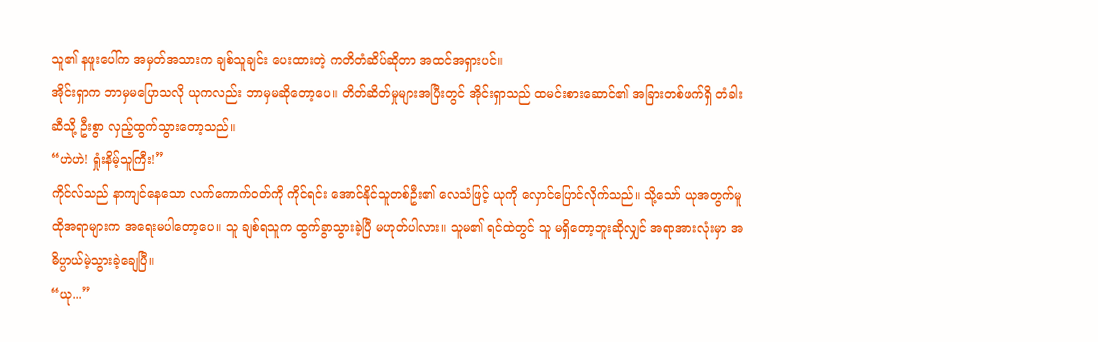သူ၏ နဖူးပေါ်က အမှတ်အသားက ချစ်သူချင်း ပေးထားတဲ့ ကတိတံဆိပ်ဆိုတာ အထင်အရှားပင်။
အိုင်းရှာက ဘာမှမပြောသလို ယုကလည်း ဘာမှမဆိုတော့ပေ။ တိတ်ဆိတ်မှုများအပြီးတွင် အိုင်းရှာသည် ထမင်းစားဆောင်၏ အခြားတစ်ဖက်ရှိ တံခါးဆီသို့ ဦးစွာ လှည့်ထွက်သွားတော့သည်။
“ဟဲဟဲ! ရှုံးနိမ့်သူကြီး!”
ကိုင်လ်သည် နာကျင်နေသော လက်ကောက်ဝတ်ကို ကိုင်ရင်း အောင်နိုင်သူတစ်ဦး၏ လေသံဖြင့် ယုကို လှောင်ပြောင်လိုက်သည်။ သို့သော် ယုအတွက်မူ ထိုအရာများက အရေးမပါတော့ပေ။ သူ ချစ်ရသူက ထွက်ခွာသွားခဲ့ပြီ မဟုတ်ပါလား။ သူမ၏ ရင်ထဲတွင် သူ မရှိတော့ဘူးဆိုလျှင် အရာအားလုံးမှာ အဓိပ္ပာယ်မဲ့သွားခဲ့ချေပြီ။
“ယု...”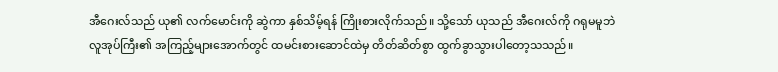အီဂေးလ်သည် ယု၏ လက်မောင်းကို ဆွဲကာ နှစ်သိမ့်ရန် ကြိုးစားလိုက်သည်။ သို့သော် ယုသည် အီဂေးလ်ကို ဂရုမမူဘဲ လူအုပ်ကြီး၏ အကြည့်များအောက်တွင် ထမင်းစားဆောင်ထဲမှ တိတ်ဆိတ်စွာ ထွက်ခွာသွားပါတော့သသည်။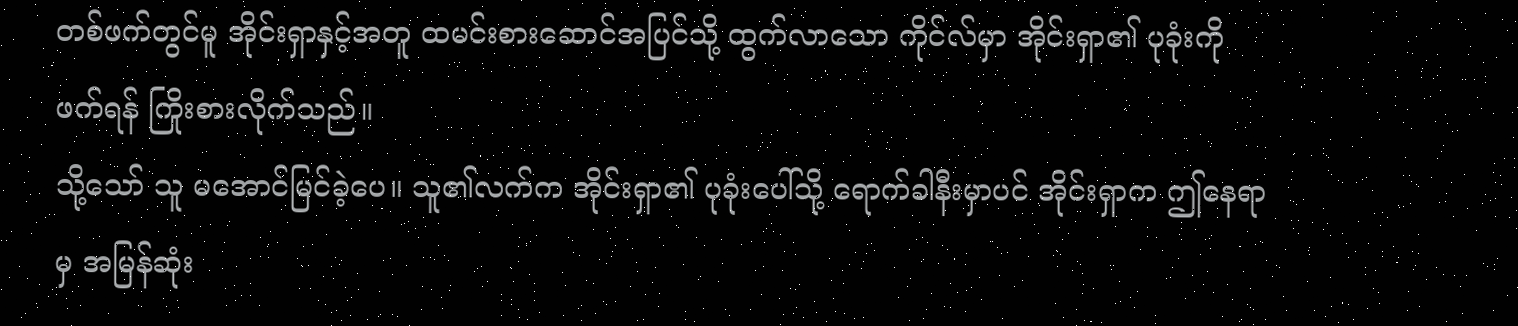တစ်ဖက်တွင်မူ အိုင်းရှာနှင့်အတူ ထမင်းစားဆောင်အပြင်သို့ ထွက်လာသော ကိုင်လ်မှာ အိုင်းရှာ၏ ပုခုံးကို ဖက်ရန် ကြိုးစားလိုက်သည်။
သို့သော် သူ မအောင်မြင်ခဲ့ပေ။ သူ၏လက်က အိုင်းရှာ၏ ပုခုံးပေါ်သို့ ရောက်ခါနီးမှာပင် အိုင်းရှာက ဤနေရာမှ အမြန်ဆုံး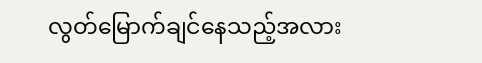လွတ်မြောက်ချင်နေသည့်အလား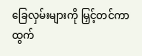ခြေလှမ်းများကို မြှင့်တင်ကာ ထွက်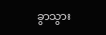ခွာသွား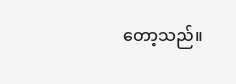တော့သည်။